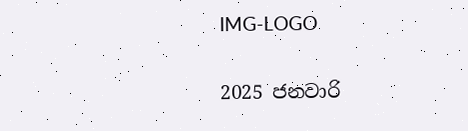IMG-LOGO

2025 ජනවාරි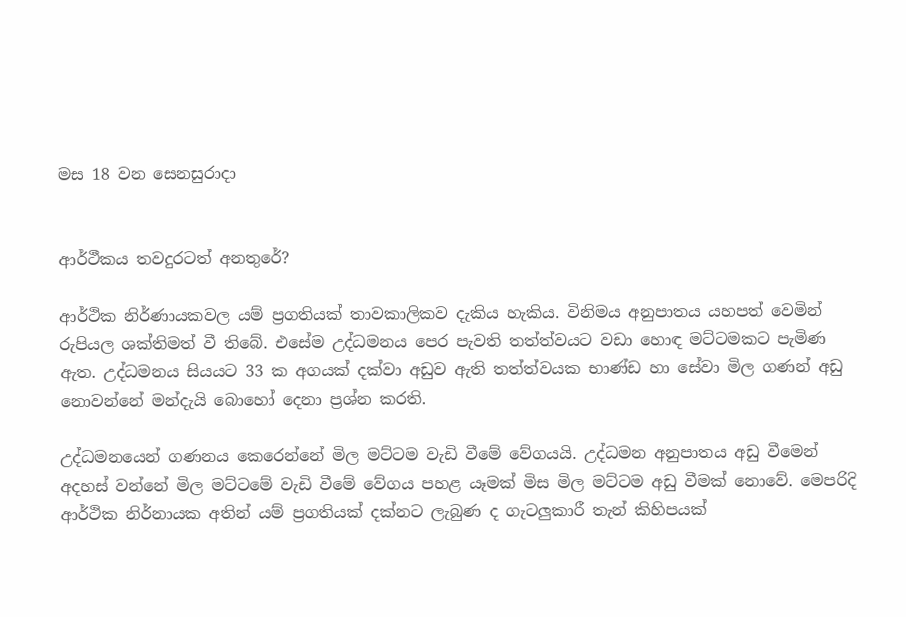මස 18 වන සෙනසුරාදා


ආර්ථීකය තවදුරටත් අනතුරේ?

ආර්ථික නිර්ණායකවල යම් ප්‍රගතියක් තාවකාලිකව දැකිය හැකිය. විනිමය අනුපාතය යහපත් වෙමින් රුපියල ශක්තිමත් වී තිබේ. එසේම උද්ධමනය පෙර පැවති තත්ත්වයට වඩා හොඳ මට්ටමකට පැමිණ ඇත. උද්ධමනය සියයට 33 ක අගයක් දක්වා අඩුව ඇති තත්ත්වයක භාණ්ඩ හා සේවා මිල ගණන් අඩු නොවන්නේ මන්දැයි බොහෝ දෙනා ප්‍රශ්න කරති.

උද්ධමනයෙන් ගණනය කෙරෙන්නේ මිල මට්ටම වැඩි වීමේ වේගයයි. උද්ධමන අනුපාතය අඩු වීමෙන් අදහස් වන්නේ මිල මට්ටමේ වැඩි වීමේ වේගය පහළ යෑමක් මිස මිල මට්ටම අඩු වීමක් නොවේ. මෙපරිදි ආර්ථික නිර්නායක අතින් යම් ප්‍රගතියක් දක්නට ලැබුණ ද ගැටලුකාරී තැන් කිහිපයක්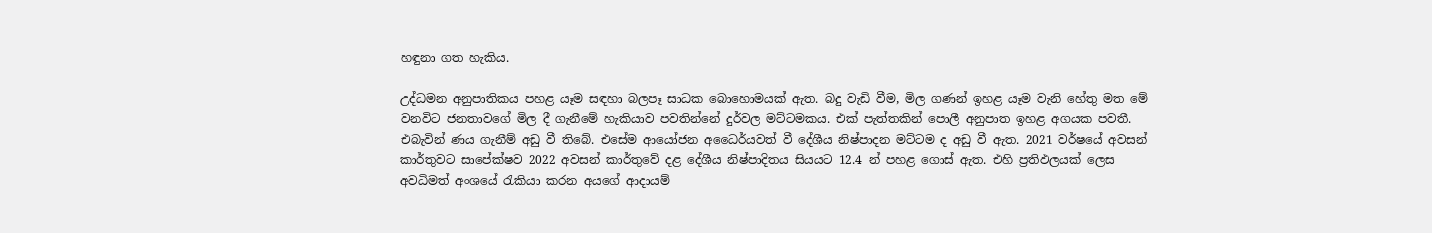හඳුනා ගත හැකිය.

උද්ධමන අනුපාතිකය පහළ යෑම සඳහා බලපෑ සාධක බොහොමයක් ඇත. බදු වැඩි වීම, මිල ගණන් ඉහළ යෑම වැනි හේතු මත මේ වනවිට ජනතාවගේ මිල දී ගැනීමේ හැකියාව පවතින්නේ දුර්වල මට්ටමකය. එක් පැත්තකින් පොලී අනුපාත ඉහළ අගයක පවතී. එබැවින් ණය ගැනීම් අඩු වී තිබේ. එසේම ආයෝජන අධෛර්යවත් වී දේශීය නිෂ්පාදන මට්ටම ද අඩු වී ඇත. 2021 වර්ෂයේ අවසන් කාර්තුවට සාපේක්ෂව 2022 අවසන් කාර්තුවේ දළ දේශීය නිෂ්පාදිතය සියයට 12.4 න් පහළ ගොස් ඇත. එහි ප්‍රතිඵලයක් ලෙස අවධිමත් අංශයේ රැකියා කරන අයගේ ආදායම්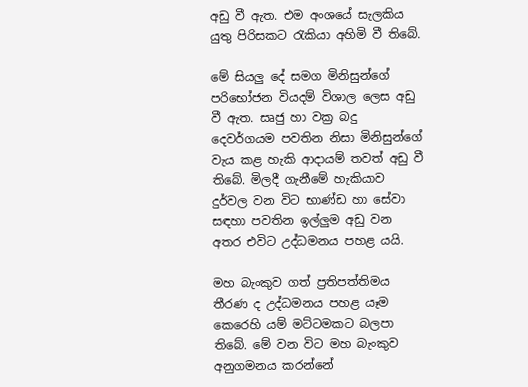අඩු වී ඇත. එම අංශයේ සැලකිය යුතු පිරිසකට රැකියා අහිමි වී තිබේ.

මේ සියලු දේ සමග මිනිසුන්ගේ පරිභෝජන වියදම් විශාල ලෙස අඩු වී ඇත. සෘජු හා වක්‍ර බදු දෙවර්ගයම පවතින නිසා මිනිසුන්ගේ වැය කළ හැකි ආදායම් තවත් අඩු වී තිබේ. මිලදී ගැනීමේ හැකියාව දුර්වල වන විට භාණ්ඩ හා සේවා සඳහා පවතින ඉල්ලුම අඩු වන අතර එවිට උද්ධමනය පහළ යයි.

මහ බැංකුව ගත් ප්‍රතිපත්තිමය තීරණ ද උද්ධමනය පහළ යෑම කෙරෙහි යම් මට්ටමකට බලපා තිබේ. මේ වන විට මහ බැංකුව අනුගමනය කරන්නේ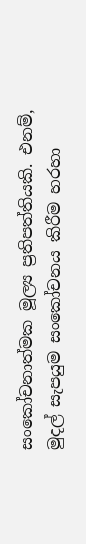සංකෝචනාත්මක මූල්‍ය ප්‍රතිපත්තියකි. එනම්, මුදල් සැපයුම සංකෝචනය කිරීම හරහා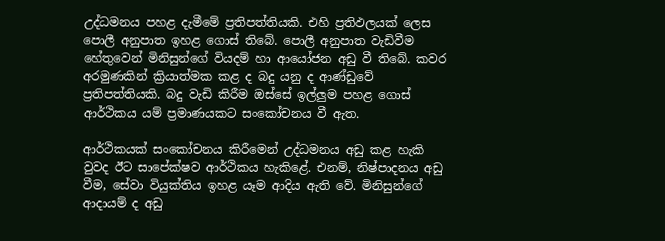උද්ධමනය පහළ දැමීමේ ප්‍රතිපත්තියකි. එහි ප්‍රතිඵලයක් ලෙස පොලී අනුපාත ඉහළ ගොස් තිබේ. පොලී අනුපාත වැඩිවීම හේතුවෙන් මිනිසුන්ගේ වියදම් හා ආයෝජන අඩු වී තිබේ. කවර අරමුණකින් ක්‍රියාත්මක කළ ද බදු යනු ද ආණ්ඩුවේ ප්‍රතිපත්තියකි. බදු වැඩි කිරීම ඔස්සේ ඉල්ලුම පහළ ගොස් ආර්ථිකය යම් ප්‍රමාණයකට සංකෝචනය වී ඇත.

ආර්ථිකයක් සංකෝචනය කිරීමෙන් උද්ධමනය අඩු කළ හැකි වුවද ඊට සාපේක්ෂව ආර්ථිකය හැකිළේ. එනම්, නිෂ්පාදනය අඩු වීම, සේවා වියුක්තිය ඉහළ යෑම ආදිය ඇති වේ. මිනිසුන්ගේ ආදායම් ද අඩු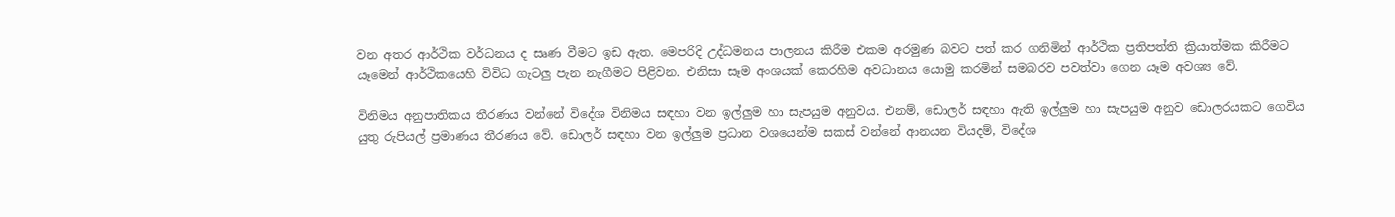වන අතර ආර්ථික වර්ධනය ද සෘණ වීමට ඉඩ ඇත. මෙපරිදි උද්ධමනය පාලනය කිරීම එකම අරමුණ බවට පත් කර ගනිමින් ආර්ථික ප්‍රතිපත්ති ක්‍රියාත්මක කිරීමට යෑමෙන් ආර්ථිකයෙහි විවිධ ගැටලු පැන නැගීමට පිළිවන. එනිසා සෑම අංශයක් කෙරහිම අවධානය යොමු කරමින් සමබරව පවත්වා ගෙන යෑම අවශ්‍ය වේ.

විනිමය අනුපාතිකය තීරණය වන්නේ විදේශ විනිමය සඳහා වන ඉල්ලුම හා සැපයුම අනුවය. එනම්, ඩොලර් සඳහා ඇති ඉල්ලුම හා සැපයුම අනුව ඩොලරයකට ගෙවිය යුතු රුපියල් ප්‍රමාණය තීරණය වේ. ඩොලර් සඳහා වන ඉල්ලුම ප්‍රධාන වශයෙන්ම සකස් වන්නේ ආනයන වියදම්, විදේශ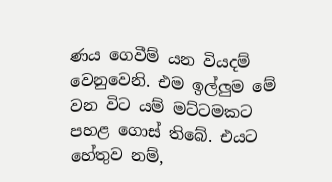ණය ගෙවීම් යන වියදම් වෙනුවෙනි. එම ඉල්ලුම මේ වන විට යම් මට්ටමකට පහළ ගොස් තිබේ. එයට හේතුව නම්,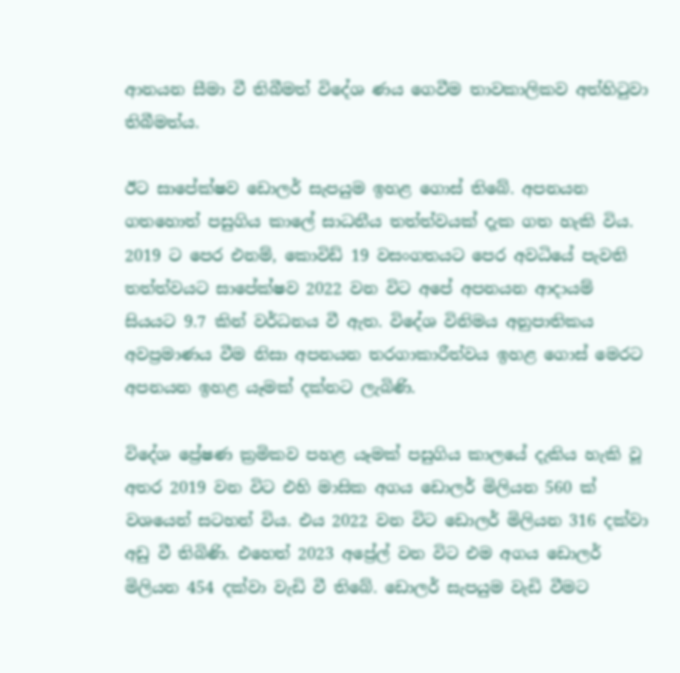ආනයන සීමා වී තිබීමත් විදේශ ණය ගෙවීම තාවකාලිකව අත්හිටුවා තිබීමත්ය.

ඊට සාපේක්ෂව ඩොලර් සැපයුම ඉහළ ගොස් තිබේ. අපනයන ගතහොත් පසුගිය කාලේ සාධනීය තත්ත්වයක් දැක ගත හැකි විය. 2019 ට පෙර එනම්, කොවිඩ් 19 වසංගතයට පෙර අවධියේ පැවති තත්ත්වයට සාපේක්ෂව 2022 වන විට අපේ අපනයන ආදායම් සියයට 9.7 කින් වර්ධනය වී ඇත. විදේශ විනිමය අනුපාතිකය අවප්‍රමාණය වීම නිසා අපනයන තරගාකාරීත්වය ඉහළ ගොස් මෙරට අපනයන ඉහළ යෑමක් දක්නට ලැබිණි.

විදේශ ප්‍රේෂණ ක්‍රමිකව පහළ යෑමක් පසුගිය කාලයේ දැකිය හැකි වූ අතර 2019 වන විට එහි මාසික අගය ඩොලර් මිලියන 560 ක් වශයෙන් සටහන් විය. එය 2022 වන විට ඩොලර් මිලියන 316 දක්වා අඩු වී තිබිණි. එහෙත් 2023 අප්‍රේල් වන විට එම අගය ඩොලර් මිලියන 454 දක්වා වැඩි වී තිබේ. ඩොලර් සැපයුම වැඩි වීමට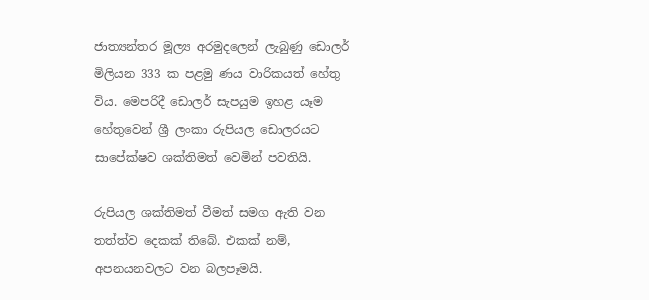ජාත්‍යන්තර මූල්‍ය අරමුදලෙන් ලැබුණු ඩොලර් මිලියන 333 ක පළමු ණය වාරිකයත් හේතු විය. මෙපරිදී ඩොලර් සැපයුම ඉහළ යෑම හේතුවෙන් ශ්‍රී ලංකා රුපියල ඩොලරයට සාපේක්ෂව ශක්තිමත් වෙමින් පවතියි.

රුපියල ශක්තිමත් වීමත් සමග ඇති වන තත්ත්ව දෙකක් තිබේ. එකක් නම්, අපනයනවලට වන බලපෑමයි.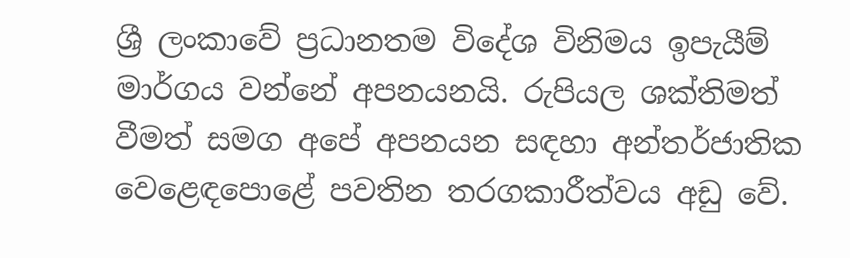ශ්‍රී ලංකාවේ ප්‍රධානතම විදේශ විනිමය ඉපැයීම් මාර්ගය වන්නේ අපනයනයි. රුපියල ශක්තිමත් වීමත් සමග අපේ අපනයන සඳහා අන්තර්ජාතික වෙළෙඳපොළේ පවතින තරගකාරීත්වය අඩු වේ.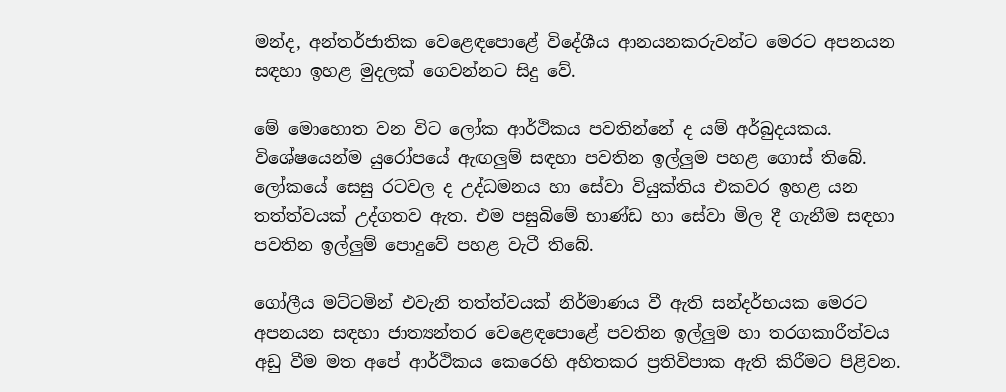මන්ද, අන්තර්ජාතික වෙළෙඳපොළේ විදේශීය ආනයනකරුවන්ට මෙරට අපනයන සඳහා ඉහළ මුදලක් ගෙවන්නට සිදු වේ.

මේ මොහොත වන විට ලෝක ආර්ථිකය පවතින්නේ ද යම් අර්බුදයකය. විශේෂයෙන්ම යුරෝපයේ ඇඟලුම් සඳහා පවතින ඉල්ලුම පහළ ගොස් තිබේ. ලෝකයේ සෙසු රටවල ද උද්ධමනය හා සේවා වියුක්තිය එකවර ඉහළ යන තත්ත්වයක් උද්ගතව ඇත. එම පසුබිමේ භාණ්ඩ හා සේවා මිල දී ගැනීම සඳහා පවතින ඉල්ලුම් පොදුවේ පහළ වැටී තිබේ.

ගෝලීය මට්ටමින් එවැනි තත්ත්වයක් නිර්මාණය වී ඇති සන්දර්භයක මෙරට අපනයන සඳහා ජාත්‍යන්තර වෙළෙඳපොළේ පවතින ඉල්ලුම හා තරගකාරීත්වය අඩු වීම මත අපේ ආර්ථිකය කෙරෙහි අහිතකර ප්‍රතිවිපාක ඇති කිරීමට පිළිවන.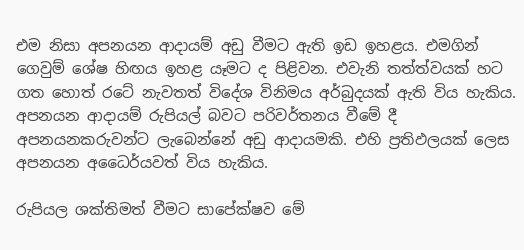එම නිසා අපනයන ආදායම් අඩු වීමට ඇති ඉඩ ඉහළය. එමගින් ගෙවුම් ශේෂ හිඟය ඉහළ යෑමට ද පිළිවන. එවැනි තත්ත්වයක් හට ගත හොත් රටේ නැවතත් විදේශ විනිමය අර්බුදයක් ඇති විය හැකිය. අපනයන ආදායම් රුපියල් බවට පරිවර්තනය වීමේ දී අපනයනකරුවන්ට ලැබෙන්නේ අඩු ආදායමකි. එහි ප්‍රතිඵලයක් ලෙස අපනයන අධෛර්යවත් විය හැකිය.

රුපියල ශක්තිමත් වීමට සාපේක්ෂව මේ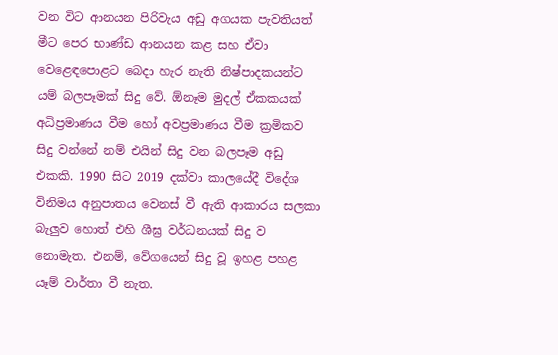වන විට ආනයන පිරිවැය අඩු අගයක පැවතියත් මීට පෙර භාණ්ඩ ආනයන කළ සහ ඒවා වෙළෙඳපොළට බෙදා හැර නැති නිෂ්පාදකයන්ට යම් බලපෑමක් සිදු වේ. ඕනෑම මුදල් ඒකකයක් අධිප්‍රමාණය වීම හෝ අවප්‍රමාණය වීම ක්‍රමිකව සිදු වන්නේ නම් එයින් සිදු වන බලපෑම අඩු එකකි. 1990 සිට 2019 දක්වා කාලයේදී විදේශ විනිමය අනුපාතය වෙනස් වී ඇති ආකාරය සලකා බැලුව හොත් එහි ශීඝ්‍ර වර්ධනයක් සිදු ව නොමැත. එනම්, වේගයෙන් සිදු වූ ඉහළ පහළ යෑම් වාර්තා වී නැත.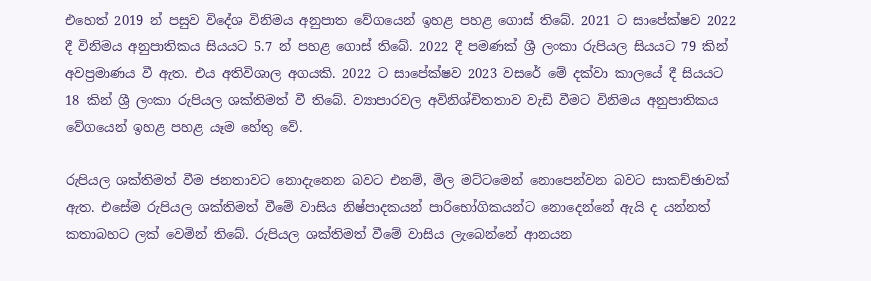එහෙත් 2019 න් පසුව විදේශ විනිමය අනුපාත වේගයෙන් ඉහළ පහළ ගොස් තිබේ. 2021 ට සාපේක්ෂව 2022 දී විනිමය අනුපාතිකය සියයට 5.7 න් පහළ ගොස් තිබේ. 2022 දී පමණක් ශ්‍රී ලංකා රුපියල සියයට 79 කින් අවප්‍රමාණය වී ඇත. එය අතිවිශාල අගයකි. 2022 ට සාපේක්ෂව 2023 වසරේ මේ දක්වා කාලයේ දී සියයට 18 කින් ශ්‍රී ලංකා රුපියල ශක්තිමත් වී තිබේ. ව්‍යාපාරවල අවිනිශ්චිතතාව වැඩි වීමට විනිමය අනුපාතිකය වේගයෙන් ඉහළ පහළ යෑම හේතු වේ.

රුපියල ශක්තිමත් වීම ජනතාවට නොදැනෙන බවට එනම්, මිල මට්ටමෙන් නොපෙන්වන බවට සාකච්ඡාවක් ඇත. එසේම රුපියල ශක්තිමත් වීමේ වාසිය නිෂ්පාදකයන් පාරිභෝගිකයන්ට නොදෙන්නේ ඇයි ද යන්නත් කතාබහට ලක් වෙමින් තිබේ. රුපියල ශක්තිමත් වීමේ වාසිය ලැබෙන්නේ ආනයන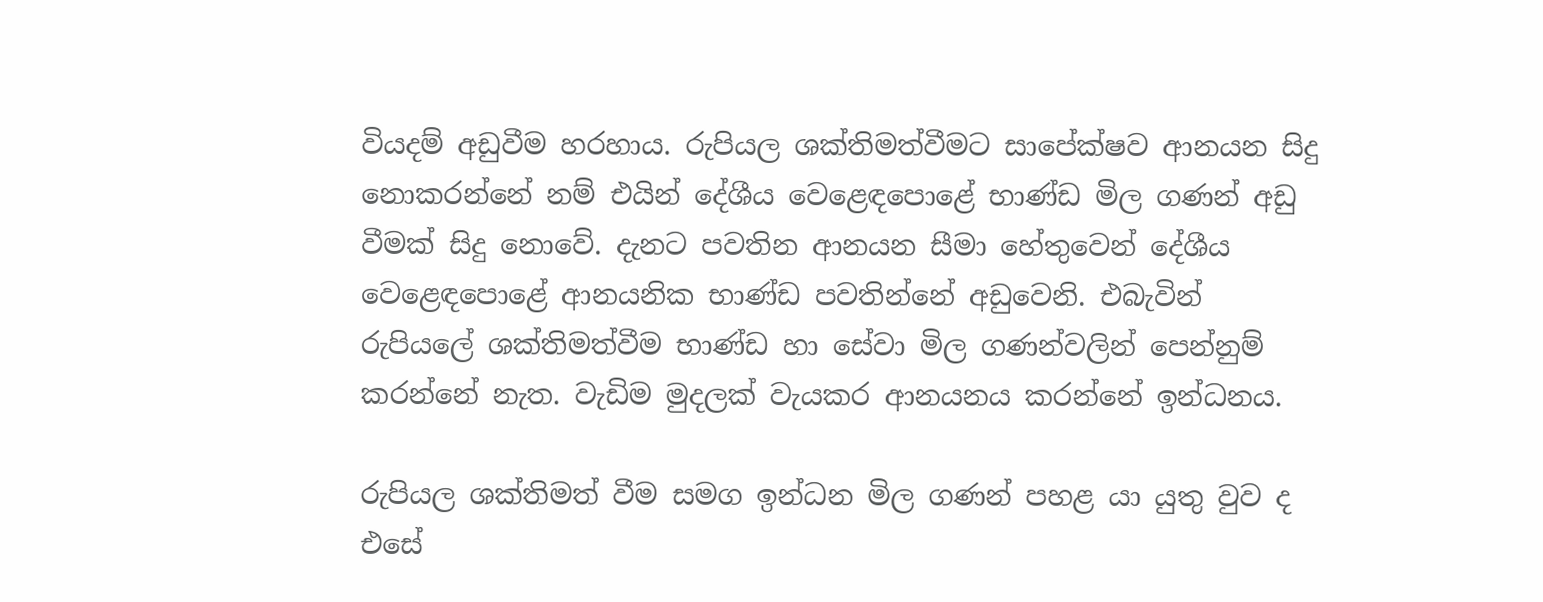වියදම් අඩුවීම හරහාය. රුපියල ශක්තිමත්වීමට සාපේක්ෂව ආනයන සිදු නොකරන්නේ නම් එයින් දේශීය වෙළෙඳපොළේ භාණ්ඩ මිල ගණන් අඩු වීමක් සිදු නොවේ. දැනට පවතින ආනයන සීමා හේතුවෙන් දේශීය වෙළෙඳපොළේ ආනයනික භාණ්ඩ පවතින්නේ අඩුවෙනි. එබැවින් රුපියලේ ශක්තිමත්වීම භාණ්ඩ හා සේවා මිල ගණන්වලින් පෙන්නුම් කරන්නේ නැත. වැඩිම මුදලක් වැයකර ආනයනය කරන්නේ ඉන්ධනය.

රුපියල ශක්තිමත් වීම සමග ඉන්ධන මිල ගණන් පහළ යා යුතු වුව ද එසේ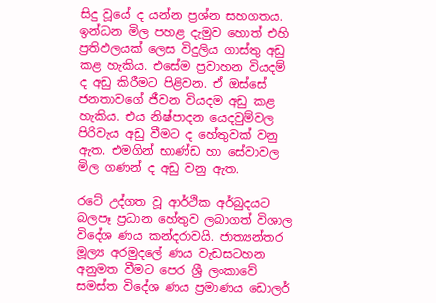සිදු වූයේ ද යන්න ප්‍රශ්න සහගතය. ඉන්ධන මිල පහළ දැමුව හොත් එහි ප්‍රතිඵලයක් ලෙස විදුලිය ගාස්තු අඩු කළ හැකිය. එසේම ප්‍රවාහන වියදම් ද අඩු කිරීමට පිළිවන. ඒ ඔස්සේ ජනතාවගේ ජීවන වියදම අඩු කළ හැකිය. එය නිෂ්පාදන යෙදවුම්වල පිරිවැය අඩු වීමට ද හේතුවක් වනු ඇත. එමගින් භාණ්ඩ හා සේවාවල මිල ගණන් ද අඩු වනු ඇත.

රටේ උද්ගත වූ ආර්ථික අර්බුදයට බලපෑ ප්‍රධාන හේතුව ලබාගත් විශාල විදේශ ණය කන්දරාවයි. ජාත්‍යන්තර මූල්‍ය අරමුදලේ ණය වැඩසටහන අනුමත වීමට පෙර ශ්‍රී ලංකාවේ සමස්ත විදේශ ණය ප්‍රමාණය ඩොලර්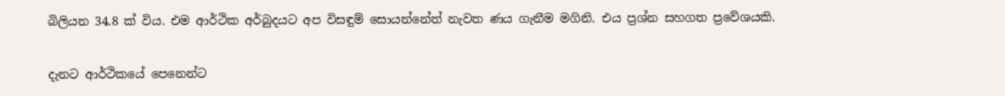බිලියන 34.8 ක් විය. එම ආර්ථික අර්බුදයට අප විසඳුම් සොයන්නේත් නැවත ණය ගැනීම මගිනි. එය ප්‍රශ්න සහගත ප්‍රවේශයකි.

දැනට ආර්ථිකයේ පෙනෙන්ට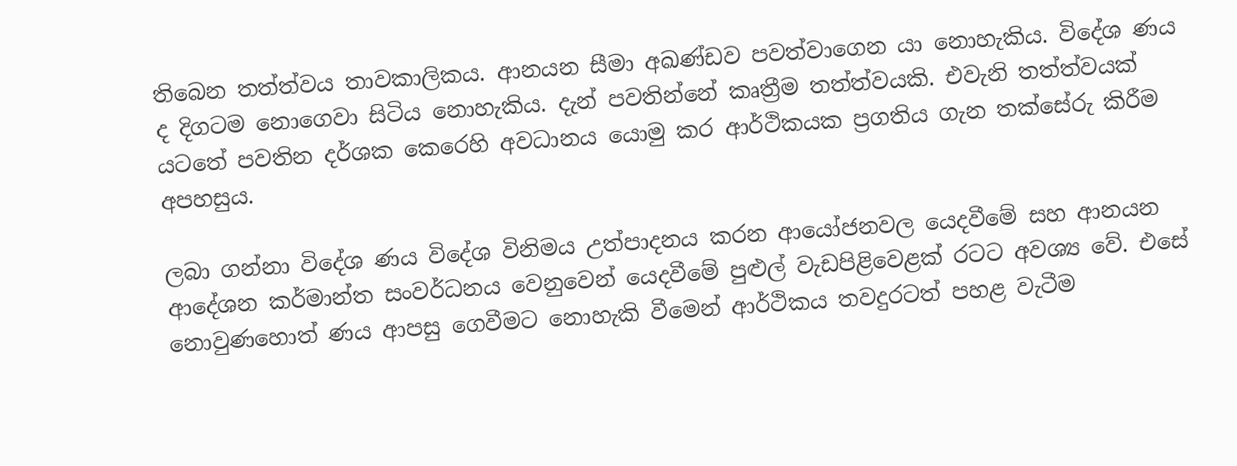තිබෙන තත්ත්වය තාවකාලිකය. ආනයන සීමා අඛණ්ඩව පවත්වාගෙන යා නොහැකිය. විදේශ ණය ද දිගටම නොගෙවා සිටිය නොහැකිය. දැන් පවතින්නේ කෘත්‍රීම තත්ත්වයකි. එවැනි තත්ත්වයක් යටතේ පවතින දර්ශක කෙරෙහි අවධානය යොමු කර ආර්ථිකයක ප්‍රගතිය ගැන තක්සේරු කිරීම අපහසුය.

ලබා ගන්නා විදේශ ණය විදේශ විනිමය උත්පාදනය කරන ආයෝජනවල යෙදවීමේ සහ ආනයන ආදේශන කර්මාන්ත සංවර්ධනය වෙනුවෙන් යෙදවීමේ පුළුල් වැඩපිළිවෙළක් රටට අවශ්‍ය වේ. එසේ නොවුණහොත් ණය ආපසු ගෙවීමට නොහැකි වීමෙන් ආර්ථිකය තවදුරටත් පහළ වැටීම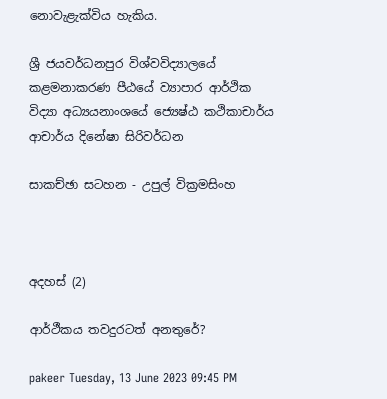නොවැළැක්විය හැකිය.

ශ්‍රී ජයවර්ධනපුර විශ්වවිද්‍යාලයේ කළමනාකරණ පීඨයේ ව්‍යාපාර ආර්ථික විද්‍යා අධ්‍යයනාංශයේ ජ්‍යෙෂ්ඨ කථිකාචාර්ය ආචාර්ය දිනේෂා සිරිවර්ධන

සාකච්ඡා සටහන - උපුල් වික්‍රමසිංහ



අදහස් (2)

ආර්ථීකය තවදුරටත් අනතුරේ?

pakeer Tuesday, 13 June 2023 09:45 PM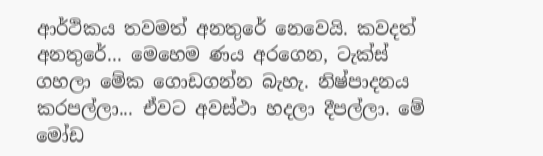ආර්ථිකය තවමත් අනතුරේ නෙවෙයි. කවදත් අනතුරේ... මෙහෙම ණය අරගෙන, ටැක්ස් ගහලා මේක ගොඩගන්න බැහැ. නිෂ්පාදනය කරපල්ලා... ඒවට අවස්ථා හදලා දීපල්ලා. මේ මෝඩ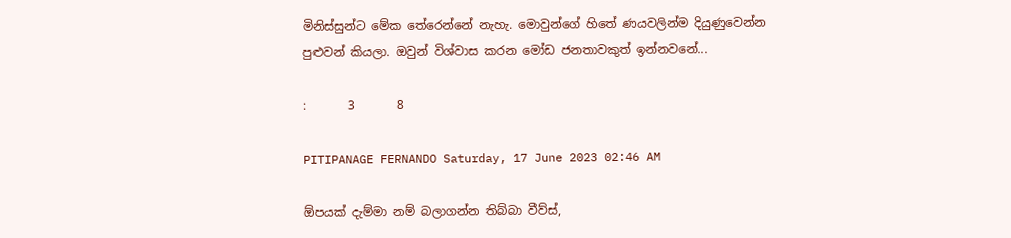මිනිස්සුන්ට මේක තේරෙන්නේ නැහැ. මොවුන්ගේ හිතේ ණයවලින්ම දියුණුවෙන්න පුළුවන් කියලා. ඔවුන් විශ්වාස කරන මෝඩ ජනතාවකුත් ඉන්නවනේ...

:       3       8

PITIPANAGE FERNANDO Saturday, 17 June 2023 02:46 AM

ඕපයක් දැම්මා නම් බලාගන්න තිබ්බා වීව්ස්,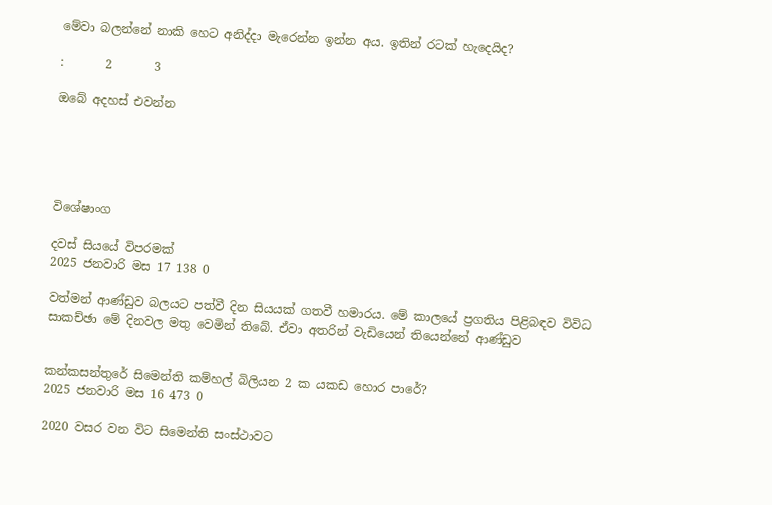මේවා බලන්නේ නාකි හෙට අනිද්දා මැරෙන්න ඉන්න අය. ඉතින් රටක් හැදෙයිද?

:       2       3

ඔබේ අදහස් එවන්න





විශේෂාංග

දවස් සියයේ විපරමක්
2025 ජනවාරි මස 17 138 0

වත්මන් ආණ්ඩුව බලයට පත්වී දින සියයක් ගතවී හමාරය. මේ කාලයේ ප්‍රගතිය පිළිබඳව විවිධ සාකච්ඡා මේ දිනවල මතු වෙමින් තිබේ. ඒවා අතරින් වැඩියෙන් තියෙන්නේ ආණ්ඩුව


කන්කසන්තුරේ සිමෙන්ති කම්හල් බිලියන 2 ක යකඩ හොර පාරේ?
2025 ජනවාරි මස 16 473 0

2020 වසර වන විට සිමෙන්ති සංස්ථාවට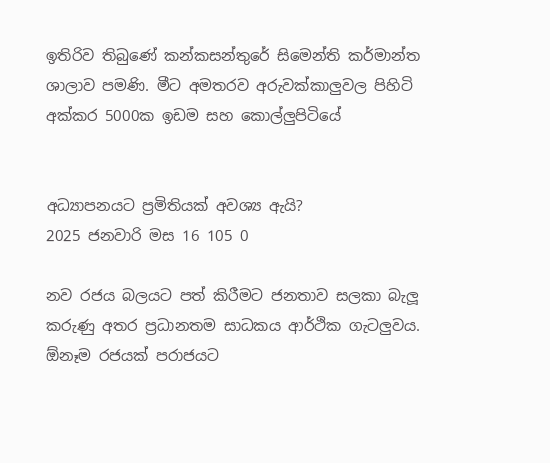ඉතිරිව තිබුණේ කන්කසන්තුරේ සිමෙන්ති කර්මාන්ත ශාලාව පමණි. මීට අමතරව අරුවක්කාලු‍වල පිහිටි අක්කර 5000ක ඉඩම සහ කොල්ලු‍පිටියේ


අධ්‍යාපනයට ප්‍රමිතියක් අවශ්‍ය ඇයි?
2025 ජනවාරි මස 16 105 0

නව රජය බලයට පත් කිරීමට ජනතාව සලකා බැලූ කරුණු අතර ප්‍රධානතම සාධකය ආර්ථික ගැටලුවය. ඕනෑම රජයක් පරාජයට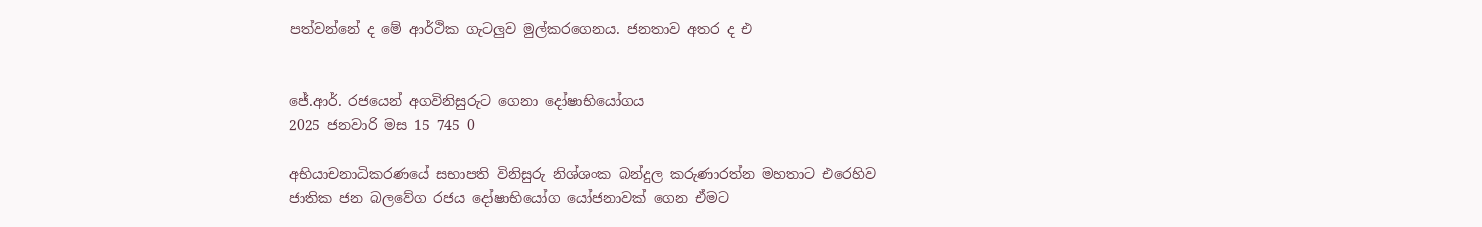පත්වන්නේ ද මේ ආර්ථික ගැටලුව මුල්කරගෙනය. ජනතාව අතර ද එ


ජේ.ආර්. රජයෙන් අගවිනිසුරුට ගෙනා දෝෂාභියෝගය
2025 ජනවාරි මස 15 745 0

අභියාචනාධිකරණයේ සභාපති විනිසුරු නිශ්ශංක බන්දුල කරුණාරත්න මහතාට එරෙහිව ජාතික ජන බලවේග රජය දෝෂාභියෝග යෝජනාවක් ගෙන ඒමට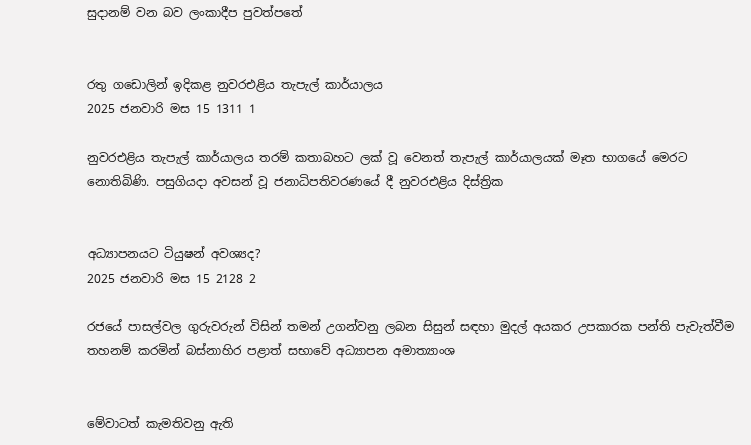සුදානම් වන බව ලංකාදීප පුවත්පතේ


රතු ගඩොලින් ඉදිකළ නුවරඑළිය තැපැල් කාර්යාලය
2025 ජනවාරි මස 15 1311 1

නුවරඑළිය තැපැල් කාර්යාලය තරම් කතාබහට ලක් වූ වෙනත් තැපැල් කාර්යාලයක් මෑත භාගයේ මෙරට නොතිබිණි. පසුගියදා අවසන් වූ ජනාධිපතිවරණයේ දී නුවරඑළිය දිස්ත්‍රික


අධ්‍යාපනයට ටියුෂන් අවශ්‍යද?
2025 ජනවාරි මස 15 2128 2

රජයේ පාසල්වල ගුරුවරුන් විසින් තමන් උගන්වනු ලබන සිසුන් සඳහා මුදල් අයකර උපකාරක පන්ති පැවැත්වීම තහනම් කරමින් බස්නාහිර පළාත් සභාවේ අධ්‍යාපන අමාත්‍යාංශ


මේවාටත් කැමතිවනු ඇති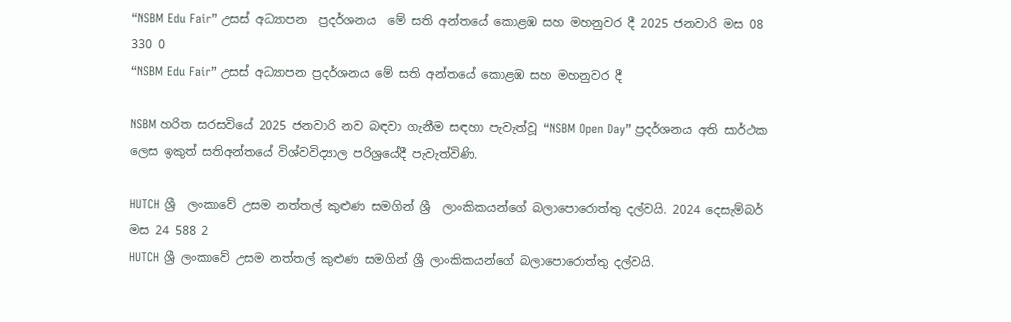“NSBM Edu Fair” උසස් අධ්‍යාපන  ප්‍රදර්ශනය  මේ සති අන්තයේ කොළඹ සහ මහනුවර දී 2025 ජනවාරි මස 08 330 0
“NSBM Edu Fair” උසස් අධ්‍යාපන ප්‍රදර්ශනය මේ සති අන්තයේ කොළඹ සහ මහනුවර දී

NSBM හරිත සරසවියේ 2025 ජනවාරි නව බඳවා ගැනීම සඳහා පැවැත්වූ “NSBM Open Day” ප්‍රදර්ශනය අති සාර්ථක ලෙස ඉකුත් සතිඅන්තයේ විශ්වවිද්‍යාල පරිශ්‍රයේදී පැවැත්විණි.

HUTCH ශ්‍රී  ලංකාවේ උසම නත්තල් කුළුණ සමගින් ශ්‍රී  ලාංකිකයන්ගේ බලාපොරොත්තු දල්වයි. 2024 දෙසැම්බර් මස 24 588 2
HUTCH ශ්‍රී ලංකාවේ උසම නත්තල් කුළුණ සමගින් ශ්‍රී ලාංකිකයන්ගේ බලාපොරොත්තු දල්වයි.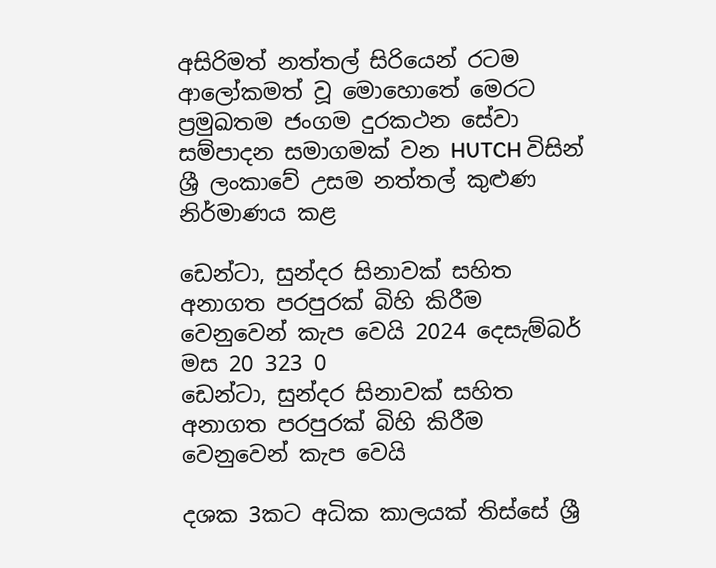අසිරිමත් නත්තල් සිරියෙන් රටම ආලෝකමත් වූ මොහොතේ මෙරට ප්‍රමුඛතම ජංගම දුරකථන සේවා සම්පාදන සමාගමක් වන HUTCH විසින් ශ්‍රී ලංකාවේ උසම නත්තල් කුළුණ නිර්මාණය කළ

ඩෙන්ටා, සුන්දර සිනාවක් සහිත අනාගත පරපුරක් බිහි කිරීම වෙනුවෙන් කැප වෙයි 2024 දෙසැම්බර් මස 20 323 0
ඩෙන්ටා, සුන්දර සිනාවක් සහිත අනාගත පරපුරක් බිහි කිරීම වෙනුවෙන් කැප වෙයි

දශක 3කට අධික කාලයක් තිස්සේ ශ්‍රී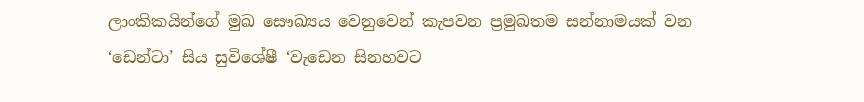ලාංකිකයින්ගේ මුඛ සෞඛ්‍යය වෙනුවෙන් කැපවන ප්‍රමුඛතම සන්නාමයක් වන ‘ඩෙන්ටා’ සිය සුවිශේෂී ‘වැඩෙන සිනහවට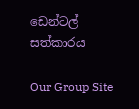ඩෙන්ටල් සත්කාරය

Our Group Site